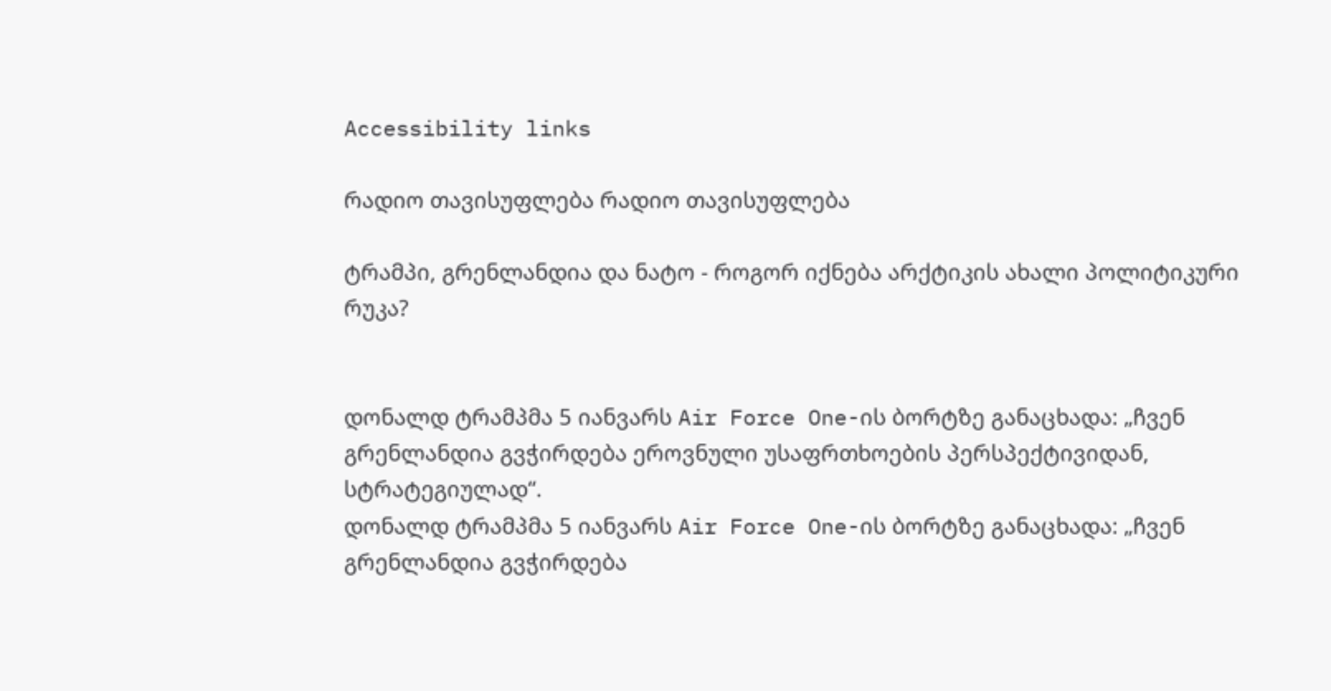Accessibility links

რადიო თავისუფლება რადიო თავისუფლება

ტრამპი, გრენლანდია და ნატო - როგორ იქნება არქტიკის ახალი პოლიტიკური რუკა?


დონალდ ტრამპმა 5 იანვარს Air Force One-ის ბორტზე განაცხადა: „ჩვენ გრენლანდია გვჭირდება ეროვნული უსაფრთხოების პერსპექტივიდან, სტრატეგიულად“.
დონალდ ტრამპმა 5 იანვარს Air Force One-ის ბორტზე განაცხადა: „ჩვენ გრენლანდია გვჭირდება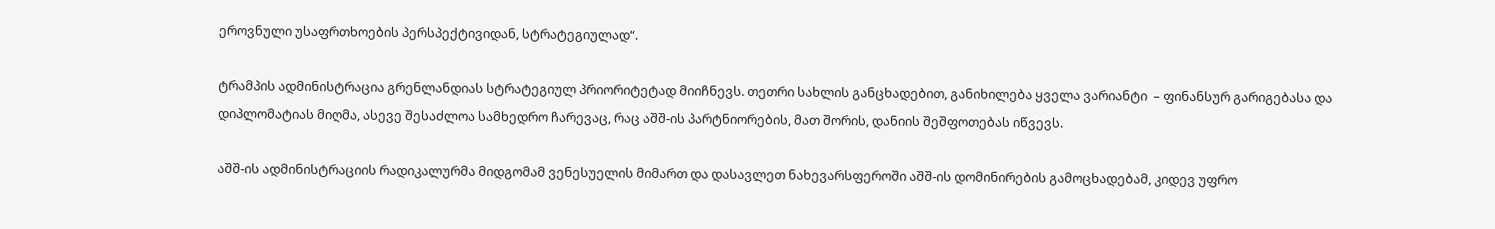ეროვნული უსაფრთხოების პერსპექტივიდან, სტრატეგიულად“.

ტრამპის ადმინისტრაცია გრენლანდიას სტრატეგიულ პრიორიტეტად მიიჩნევს. თეთრი სახლის განცხადებით, განიხილება ყველა ვარიანტი  – ფინანსურ გარიგებასა და დიპლომატიას მიღმა, ასევე შესაძლოა სამხედრო ჩარევაც, რაც აშშ-ის პარტნიორების, მათ შორის, დანიის შეშფოთებას იწვევს.

აშშ-ის ადმინისტრაციის რადიკალურმა მიდგომამ ვენესუელის მიმართ და დასავლეთ ნახევარსფეროში აშშ-ის დომინირების გამოცხადებამ, კიდევ უფრო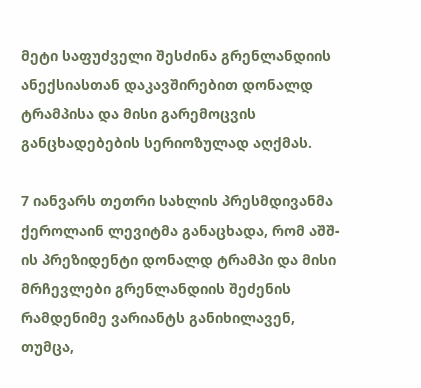მეტი საფუძველი შესძინა გრენლანდიის ანექსიასთან დაკავშირებით დონალდ ტრამპისა და მისი გარემოცვის განცხადებების სერიოზულად აღქმას.

7 იანვარს თეთრი სახლის პრესმდივანმა ქეროლაინ ლევიტმა განაცხადა, რომ აშშ-ის პრეზიდენტი დონალდ ტრამპი და მისი მრჩევლები გრენლანდიის შეძენის რამდენიმე ვარიანტს განიხილავენ, თუმცა,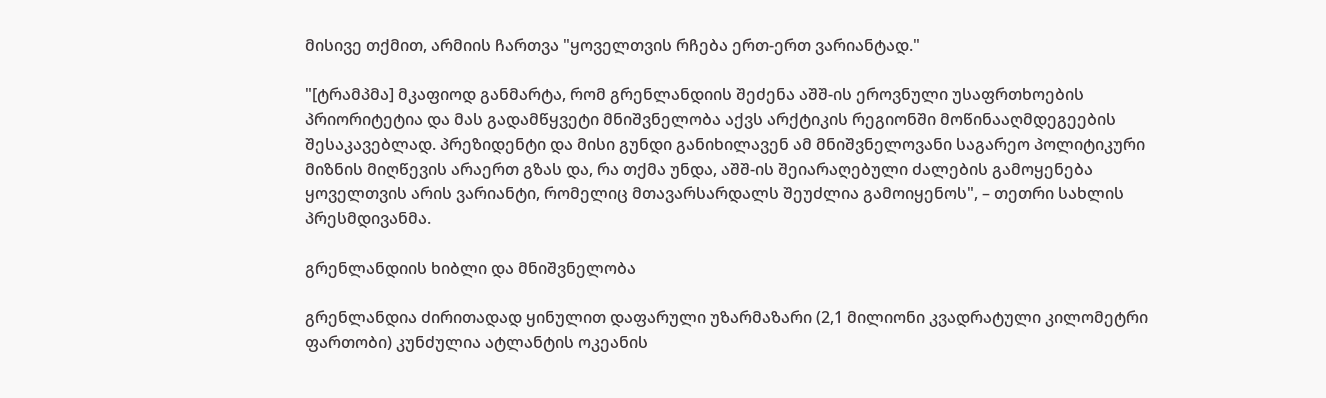მისივე თქმით, არმიის ჩართვა "ყოველთვის რჩება ერთ-ერთ ვარიანტად."

"[ტრამპმა] მკაფიოდ განმარტა, რომ გრენლანდიის შეძენა აშშ-ის ეროვნული უსაფრთხოების პრიორიტეტია და მას გადამწყვეტი მნიშვნელობა აქვს არქტიკის რეგიონში მოწინააღმდეგეების შესაკავებლად. პრეზიდენტი და მისი გუნდი განიხილავენ ამ მნიშვნელოვანი საგარეო პოლიტიკური მიზნის მიღწევის არაერთ გზას და, რა თქმა უნდა, აშშ-ის შეიარაღებული ძალების გამოყენება ყოველთვის არის ვარიანტი, რომელიც მთავარსარდალს შეუძლია გამოიყენოს", – თეთრი სახლის პრესმდივანმა.

გრენლანდიის ხიბლი და მნიშვნელობა

გრენლანდია ძირითადად ყინულით დაფარული უზარმაზარი (2,1 მილიონი კვადრატული კილომეტრი ფართობი) კუნძულია ატლანტის ოკეანის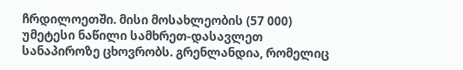ჩრდილოეთში. მისი მოსახლეობის (57 000) უმეტესი ნაწილი სამხრეთ-დასავლეთ სანაპიროზე ცხოვრობს. გრენლანდია, რომელიც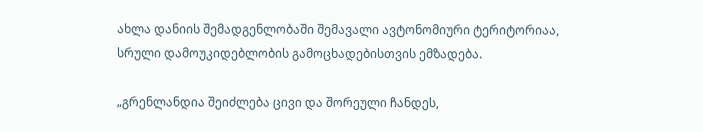ახლა დანიის შემადგენლობაში შემავალი ავტონომიური ტერიტორიაა, სრული დამოუკიდებლობის გამოცხადებისთვის ემზადება.

„გრენლანდია შეიძლება ცივი და შორეული ჩანდეს,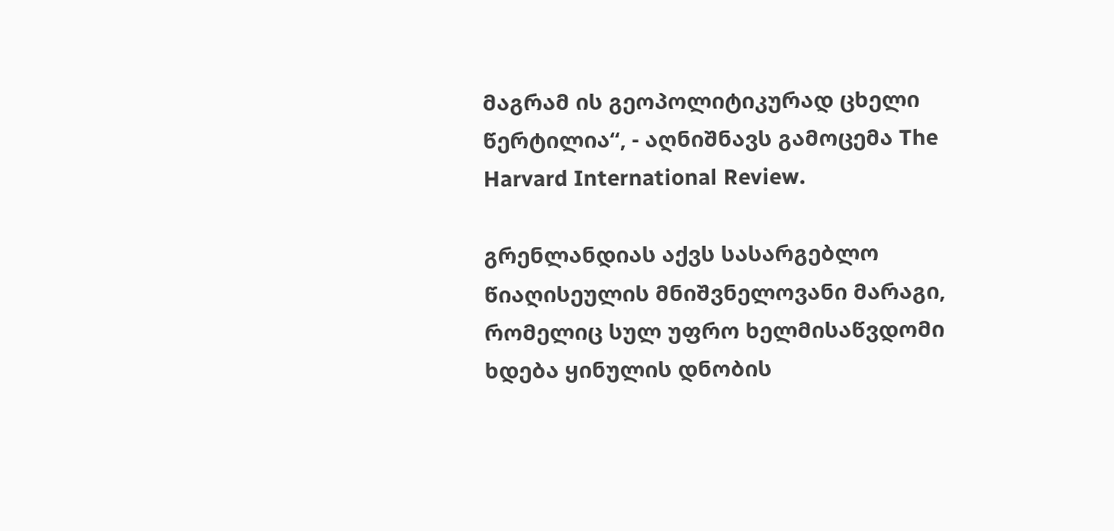მაგრამ ის გეოპოლიტიკურად ცხელი წერტილია“, - აღნიშნავს გამოცემა The Harvard International Review.

გრენლანდიას აქვს სასარგებლო წიაღისეულის მნიშვნელოვანი მარაგი, რომელიც სულ უფრო ხელმისაწვდომი ხდება ყინულის დნობის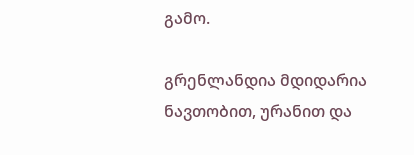გამო.

გრენლანდია მდიდარია ნავთობით, ურანით და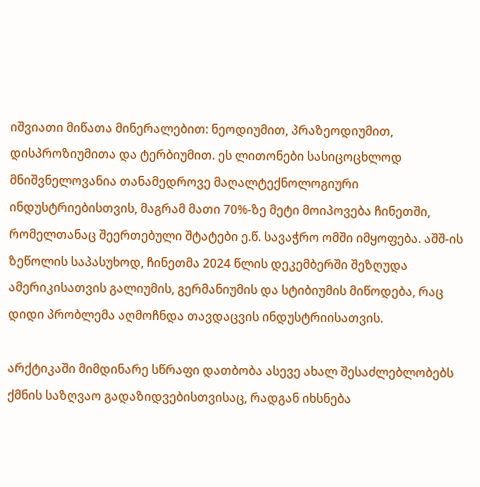იშვიათი მიწათა მინერალებით: ნეოდიუმით, პრაზეოდიუმით, დისპროზიუმითა და ტერბიუმით. ეს ლითონები სასიცოცხლოდ მნიშვნელოვანია თანამედროვე მაღალტექნოლოგიური ინდუსტრიებისთვის, მაგრამ მათი 70%-ზე მეტი მოიპოვება ჩინეთში, რომელთანაც შეერთებული შტატები ე.წ. სავაჭრო ომში იმყოფება. აშშ-ის ზეწოლის საპასუხოდ, ჩინეთმა 2024 წლის დეკემბერში შეზღუდა ამერიკისათვის გალიუმის, გერმანიუმის და სტიბიუმის მიწოდება, რაც დიდი პრობლემა აღმოჩნდა თავდაცვის ინდუსტრიისათვის.

არქტიკაში მიმდინარე სწრაფი დათბობა ასევე ახალ შესაძლებლობებს ქმნის საზღვაო გადაზიდვებისთვისაც, რადგან იხსნება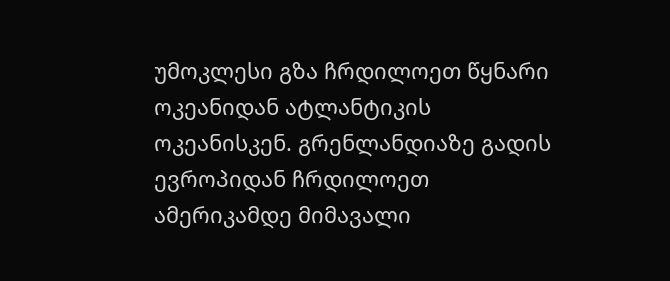უმოკლესი გზა ჩრდილოეთ წყნარი ოკეანიდან ატლანტიკის ოკეანისკენ. გრენლანდიაზე გადის ევროპიდან ჩრდილოეთ ამერიკამდე მიმავალი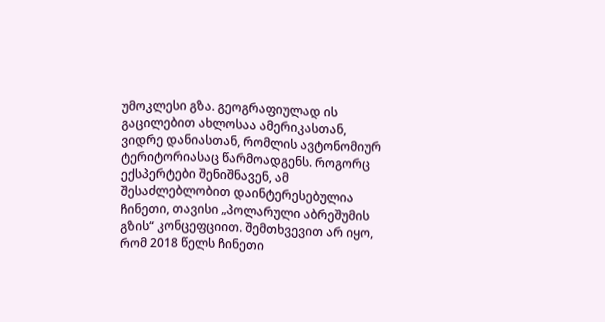უმოკლესი გზა. გეოგრაფიულად ის გაცილებით ახლოსაა ამერიკასთან, ვიდრე დანიასთან, რომლის ავტონომიურ ტერიტორიასაც წარმოადგენს. როგორც ექსპერტები შენიშნავენ, ამ შესაძლებლობით დაინტერესებულია ჩინეთი, თავისი „პოლარული აბრეშუმის გზის“ კონცეფციით. შემთხვევით არ იყო, რომ 2018 წელს ჩინეთი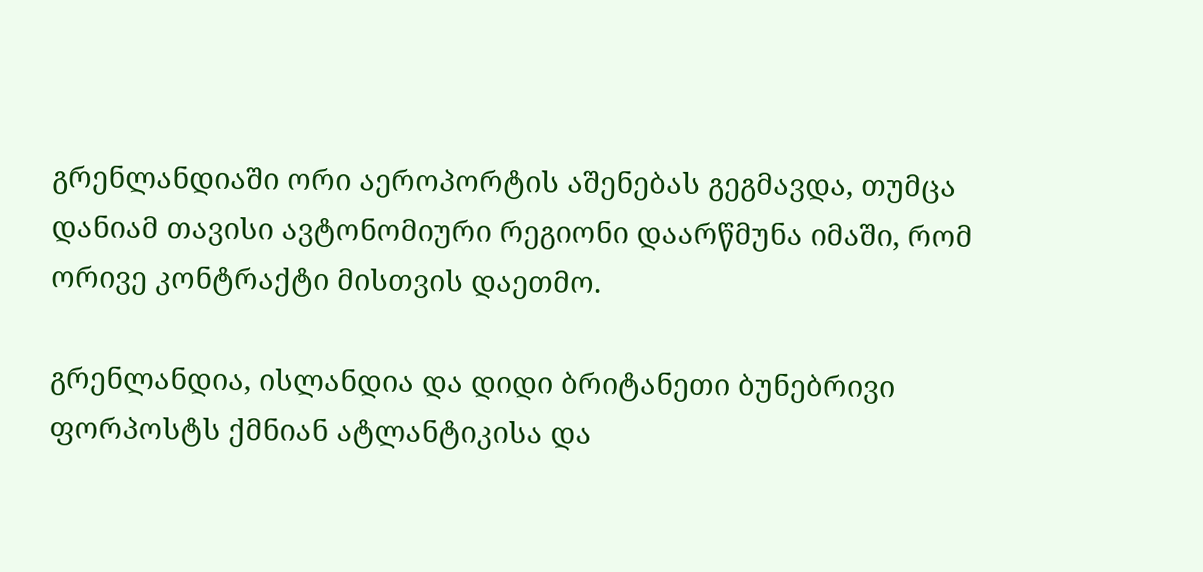გრენლანდიაში ორი აეროპორტის აშენებას გეგმავდა, თუმცა დანიამ თავისი ავტონომიური რეგიონი დაარწმუნა იმაში, რომ ორივე კონტრაქტი მისთვის დაეთმო.

გრენლანდია, ისლანდია და დიდი ბრიტანეთი ბუნებრივი ფორპოსტს ქმნიან ატლანტიკისა და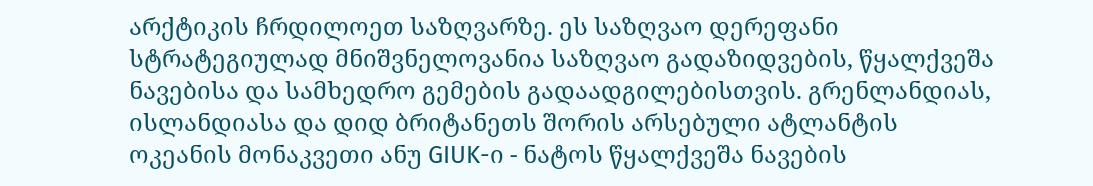არქტიკის ჩრდილოეთ საზღვარზე. ეს საზღვაო დერეფანი სტრატეგიულად მნიშვნელოვანია საზღვაო გადაზიდვების, წყალქვეშა ნავებისა და სამხედრო გემების გადაადგილებისთვის. გრენლანდიას, ისლანდიასა და დიდ ბრიტანეთს შორის არსებული ატლანტის ოკეანის მონაკვეთი ანუ GIUK-ი - ნატოს წყალქვეშა ნავების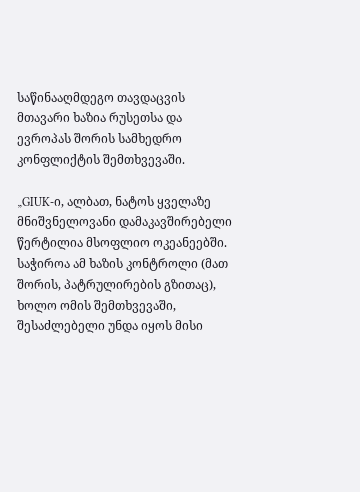საწინააღმდეგო თავდაცვის მთავარი ხაზია რუსეთსა და ევროპას შორის სამხედრო კონფლიქტის შემთხვევაში.

„GIUK-ი, ალბათ, ნატოს ყველაზე მნიშვნელოვანი დამაკავშირებელი წერტილია მსოფლიო ოკეანეებში. საჭიროა ამ ხაზის კონტროლი (მათ შორის, პატრულირების გზითაც), ხოლო ომის შემთხვევაში, შესაძლებელი უნდა იყოს მისი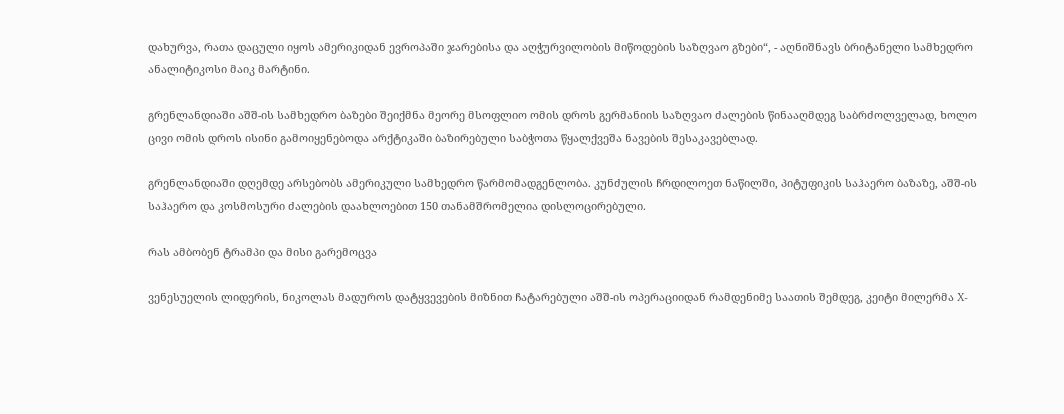დახურვა, რათა დაცული იყოს ამერიკიდან ევროპაში ჯარებისა და აღჭურვილობის მიწოდების საზღვაო გზები“, - აღნიშნავს ბრიტანელი სამხედრო ანალიტიკოსი მაიკ მარტინი.

გრენლანდიაში აშშ-ის სამხედრო ბაზები შეიქმნა მეორე მსოფლიო ომის დროს გერმანიის საზღვაო ძალების წინააღმდეგ საბრძოლველად, ხოლო ცივი ომის დროს ისინი გამოიყენებოდა არქტიკაში ბაზირებული საბჭოთა წყალქვეშა ნავების შესაკავებლად.

გრენლანდიაში დღემდე არსებობს ამერიკული სამხედრო წარმომადგენლობა. კუნძულის ჩრდილოეთ ნაწილში, პიტუფიკის საჰაერო ბაზაზე, აშშ-ის საჰაერო და კოსმოსური ძალების დაახლოებით 150 თანამშრომელია დისლოცირებული.

რას ამბობენ ტრამპი და მისი გარემოცვა

ვენესუელის ლიდერის, ნიკოლას მადუროს დატყვევების მიზნით ჩატარებული აშშ-ის ოპერაციიდან რამდენიმე საათის შემდეგ, კეიტი მილერმა X-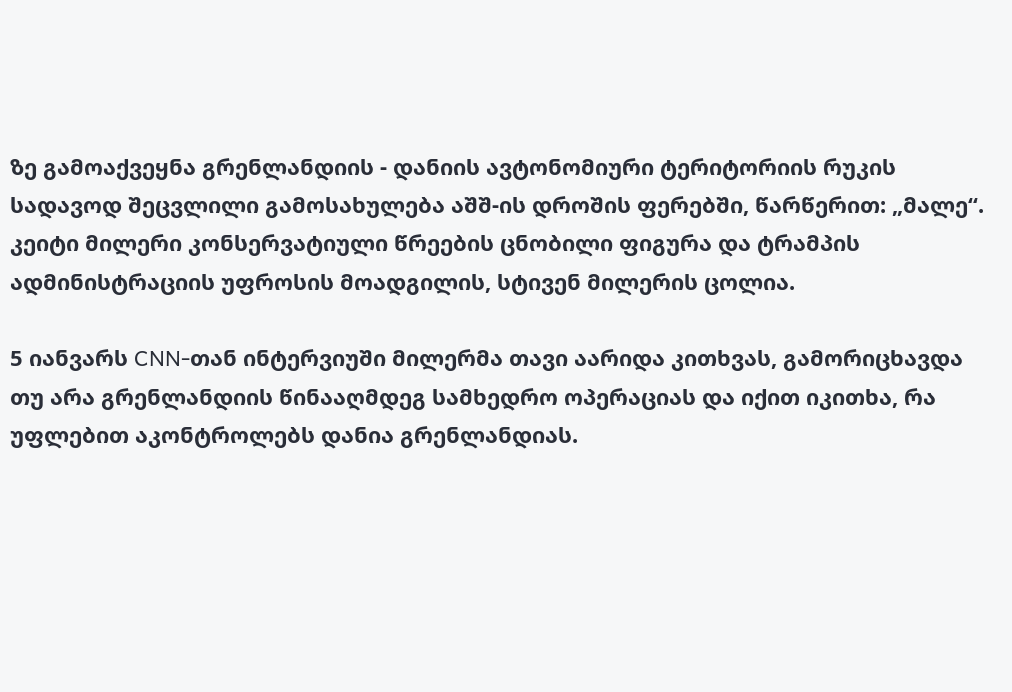ზე გამოაქვეყნა გრენლანდიის - დანიის ავტონომიური ტერიტორიის რუკის სადავოდ შეცვლილი გამოსახულება აშშ-ის დროშის ფერებში, წარწერით: „მალე“. კეიტი მილერი კონსერვატიული წრეების ცნობილი ფიგურა და ტრამპის ადმინისტრაციის უფროსის მოადგილის, სტივენ მილერის ცოლია.

5 იანვარს CNN-თან ინტერვიუში მილერმა თავი აარიდა კითხვას, გამორიცხავდა თუ არა გრენლანდიის წინააღმდეგ სამხედრო ოპერაციას და იქით იკითხა, რა უფლებით აკონტროლებს დანია გრენლანდიას.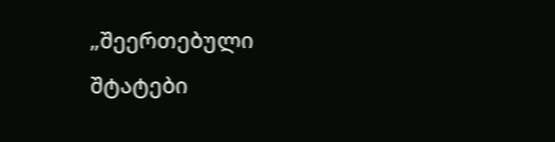„შეერთებული შტატები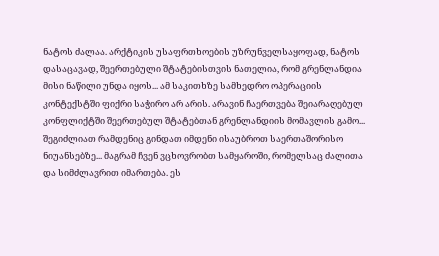ნატოს ძალაა. არქტიკის უსაფრთხოების უზრუნველსაყოფად, ნატოს დასაცავად, შეერთებული შტატებისთვის ნათელია, რომ გრენლანდია მისი ნაწილი უნდა იყოს... ამ საკითხზე სამხედრო ოპერაციის კონტექსტში ფიქრი საჭირო არ არის. არავინ ჩაერთვება შეიარაღებულ კონფლიქტში შეერთებულ შტატებთან გრენლანდიის მომავლის გამო... შეგიძლიათ რამდენიც გინდათ იმდენი ისაუბროთ საერთაშორისო ნიუანსებზე... მაგრამ ჩვენ ვცხოვრობთ სამყაროში, რომელსაც ძალითა და სიმძლავრით იმართება. ეს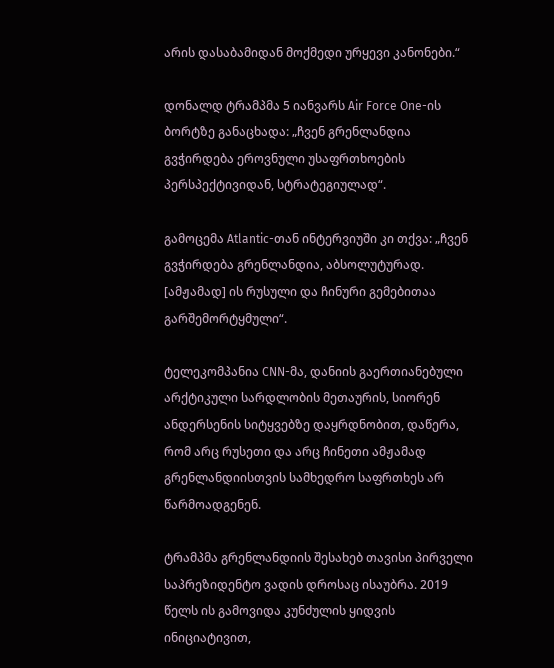არის დასაბამიდან მოქმედი ურყევი კანონები.“

დონალდ ტრამპმა 5 იანვარს Air Force One-ის ბორტზე განაცხადა: „ჩვენ გრენლანდია გვჭირდება ეროვნული უსაფრთხოების პერსპექტივიდან, სტრატეგიულად“.

გამოცემა Atlantic-თან ინტერვიუში კი თქვა: „ჩვენ გვჭირდება გრენლანდია, აბსოლუტურად. [ამჟამად] ის რუსული და ჩინური გემებითაა გარშემორტყმული“.

ტელეკომპანია CNN-მა, დანიის გაერთიანებული არქტიკული სარდლობის მეთაურის, სიორენ ანდერსენის სიტყვებზე დაყრდნობით, დაწერა, რომ არც რუსეთი და არც ჩინეთი ამჟამად გრენლანდიისთვის სამხედრო საფრთხეს არ წარმოადგენენ.

ტრამპმა გრენლანდიის შესახებ თავისი პირველი საპრეზიდენტო ვადის დროსაც ისაუბრა. 2019 წელს ის გამოვიდა კუნძულის ყიდვის ინიციატივით,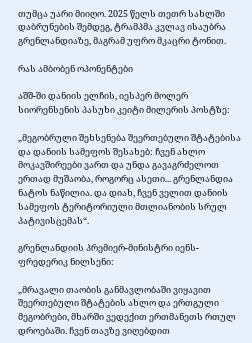თუმცა უარი მიიღო. 2025 წელს თეთრ სახლში დაბრუნების შემდეგ, ტრამპმა კვლავ ისაუბრა გრენლანდიაზე, მაგრამ უფრო მკაცრი ტონით.

რას ამბობენ ოპონენტები

აშშ-ში დანიის ელჩის, იესპერ მოლერ სიორენსენის პასუხი კეიტი მილერის პოსტზე:

„მეგობრული შეხსენება შეერთებული შტატებისა და დანიის სამეფოს შესახებ: ჩვენ ახლო მოკავშირეები ვართ და უნდა გავაგრძელოთ ერთად მუშაობა, როგორც ასეთი... გრენლანდია ნატოს ნაწილია. და დიახ, ჩვენ ველით დანიის სამეფოს ტერიტორიული მთლიანობის სრულ პატივისცემას“.

გრენლანდიის პრემიერ-მინისტრი იენს-ფრედერიკ ნილსენი:

„მრავალი თაობის განმავლობაში ვიყავით შეერთებული შტატების ახლო და ერთგული მეგობრები, მხარში ვედექით ერთმანეთს რთულ დროებაში. ჩვენ თავზე ვიღებდით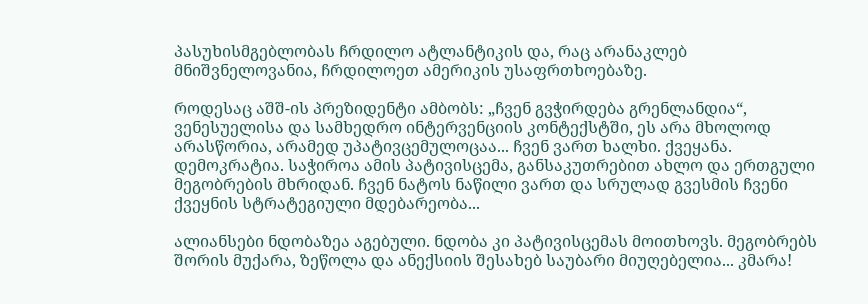პასუხისმგებლობას ჩრდილო ატლანტიკის და, რაც არანაკლებ მნიშვნელოვანია, ჩრდილოეთ ამერიკის უსაფრთხოებაზე.

როდესაც აშშ-ის პრეზიდენტი ამბობს: „ჩვენ გვჭირდება გრენლანდია“, ვენესუელისა და სამხედრო ინტერვენციის კონტექსტში, ეს არა მხოლოდ არასწორია, არამედ უპატივცემულოცაა... ჩვენ ვართ ხალხი. ქვეყანა. დემოკრატია. საჭიროა ამის პატივისცემა, განსაკუთრებით ახლო და ერთგული მეგობრების მხრიდან. ჩვენ ნატოს ნაწილი ვართ და სრულად გვესმის ჩვენი ქვეყნის სტრატეგიული მდებარეობა...

ალიანსები ნდობაზეა აგებული. ნდობა კი პატივისცემას მოითხოვს. მეგობრებს შორის მუქარა, ზეწოლა და ანექსიის შესახებ საუბარი მიუღებელია... კმარა!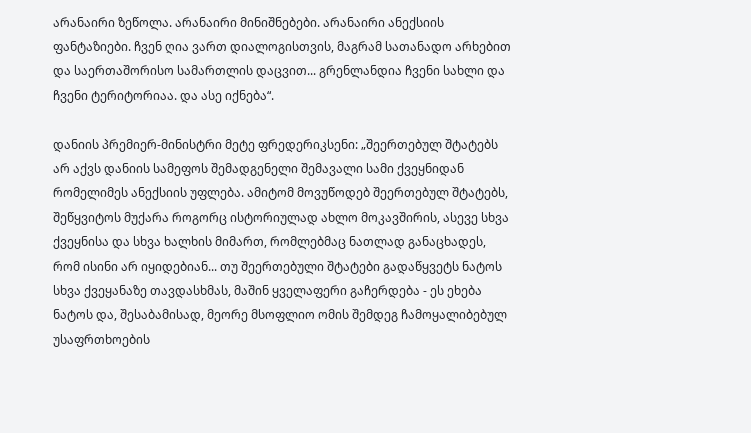არანაირი ზეწოლა. არანაირი მინიშნებები. არანაირი ანექსიის ფანტაზიები. ჩვენ ღია ვართ დიალოგისთვის, მაგრამ სათანადო არხებით და საერთაშორისო სამართლის დაცვით... გრენლანდია ჩვენი სახლი და ჩვენი ტერიტორიაა. და ასე იქნება“.

დანიის პრემიერ-მინისტრი მეტე ფრედერიკსენი: „შეერთებულ შტატებს არ აქვს დანიის სამეფოს შემადგენელი შემავალი სამი ქვეყნიდან რომელიმეს ანექსიის უფლება. ამიტომ მოვუწოდებ შეერთებულ შტატებს, შეწყვიტოს მუქარა როგორც ისტორიულად ახლო მოკავშირის, ასევე სხვა ქვეყნისა და სხვა ხალხის მიმართ, რომლებმაც ნათლად განაცხადეს, რომ ისინი არ იყიდებიან... თუ შეერთებული შტატები გადაწყვეტს ნატოს სხვა ქვეყანაზე თავდასხმას, მაშინ ყველაფერი გაჩერდება - ეს ეხება ნატოს და, შესაბამისად, მეორე მსოფლიო ომის შემდეგ ჩამოყალიბებულ უსაფრთხოების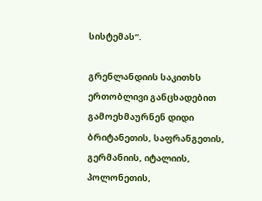სისტემას“.

გრენლანდიის საკითხს ერთობლივი განცხადებით გამოეხმაურნენ დიდი ბრიტანეთის, საფრანგეთის, გერმანიის, იტალიის, პოლონეთის,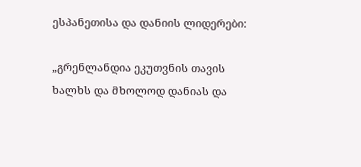ესპანეთისა და დანიის ლიდერები:

„გრენლანდია ეკუთვნის თავის ხალხს და მხოლოდ დანიას და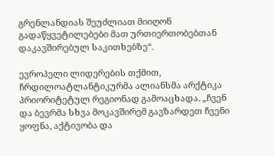გრენლანდიას შეუძლიათ მიიღონ გადაწყვეტილებები მათ ურთიერთობებთან დაკავშირებულ საკითხებზე“.

ევროპელი ლიდერების თქმით, ჩრდილოატლანტიკურმა ალიანსმა არქტიკა პრიორიტეტულ რეგიონად გამოაცხადა. „ჩვენ და ბევრმა სხვა მოკავშირემ გავზარდეთ ჩვენი ყოფნა, აქტივობა და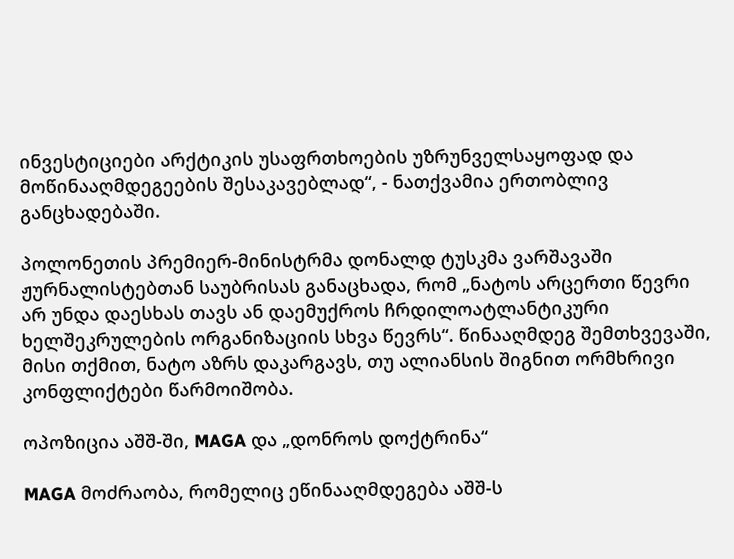ინვესტიციები არქტიკის უსაფრთხოების უზრუნველსაყოფად და მოწინააღმდეგეების შესაკავებლად“, - ნათქვამია ერთობლივ განცხადებაში.

პოლონეთის პრემიერ-მინისტრმა დონალდ ტუსკმა ვარშავაში ჟურნალისტებთან საუბრისას განაცხადა, რომ „ნატოს არცერთი წევრი არ უნდა დაესხას თავს ან დაემუქროს ჩრდილოატლანტიკური ხელშეკრულების ორგანიზაციის სხვა წევრს“. წინააღმდეგ შემთხვევაში, მისი თქმით, ნატო აზრს დაკარგავს, თუ ალიანსის შიგნით ორმხრივი კონფლიქტები წარმოიშობა.

ოპოზიცია აშშ-ში, MAGA და „დონროს დოქტრინა“

MAGA მოძრაობა, რომელიც ეწინააღმდეგება აშშ-ს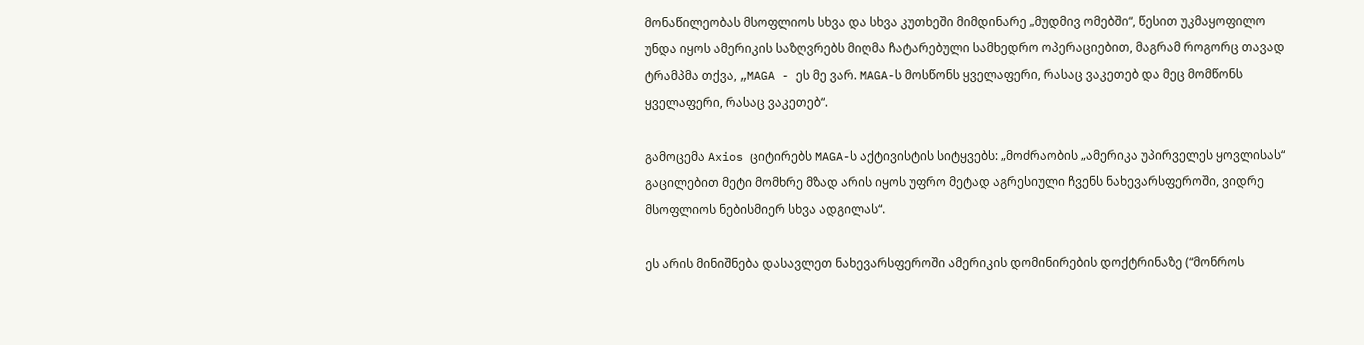მონაწილეობას მსოფლიოს სხვა და სხვა კუთხეში მიმდინარე „მუდმივ ომებში“, წესით უკმაყოფილო უნდა იყოს ამერიკის საზღვრებს მიღმა ჩატარებული სამხედრო ოპერაციებით, მაგრამ როგორც თავად ტრამპმა თქვა, „MAGA - ეს მე ვარ. MAGA-ს მოსწონს ყველაფერი, რასაც ვაკეთებ და მეც მომწონს ყველაფერი, რასაც ვაკეთებ“.

გამოცემა Axios ციტირებს MAGA-ს აქტივისტის სიტყვებს: „მოძრაობის „ამერიკა უპირველეს ყოვლისას“ გაცილებით მეტი მომხრე მზად არის იყოს უფრო მეტად აგრესიული ჩვენს ნახევარსფეროში, ვიდრე მსოფლიოს ნებისმიერ სხვა ადგილას“.

ეს არის მინიშნება დასავლეთ ნახევარსფეროში ამერიკის დომინირების დოქტრინაზე (“მონროს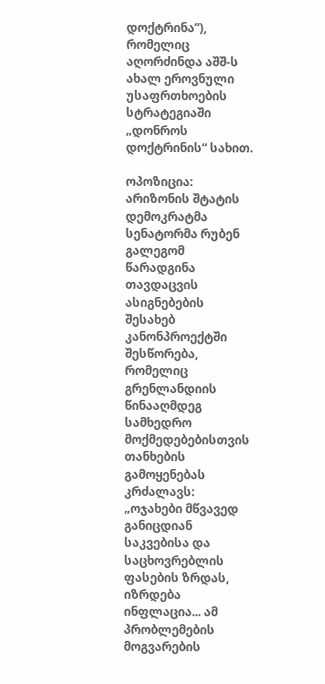დოქტრინა”), რომელიც აღორძინდა აშშ-ს ახალ ეროვნული უსაფრთხოების სტრატეგიაში „დონროს დოქტრინის“ სახით.

ოპოზიცია: არიზონის შტატის დემოკრატმა სენატორმა რუბენ გალეგომ წარადგინა თავდაცვის ასიგნებების შესახებ კანონპროექტში შესწორება, რომელიც გრენლანდიის წინააღმდეგ სამხედრო მოქმედებებისთვის თანხების გამოყენებას კრძალავს: „ოჯახები მწვავედ განიცდიან საკვებისა და საცხოვრებლის ფასების ზრდას, იზრდება ინფლაცია... ამ პრობლემების მოგვარების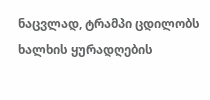ნაცვლად, ტრამპი ცდილობს ხალხის ყურადღების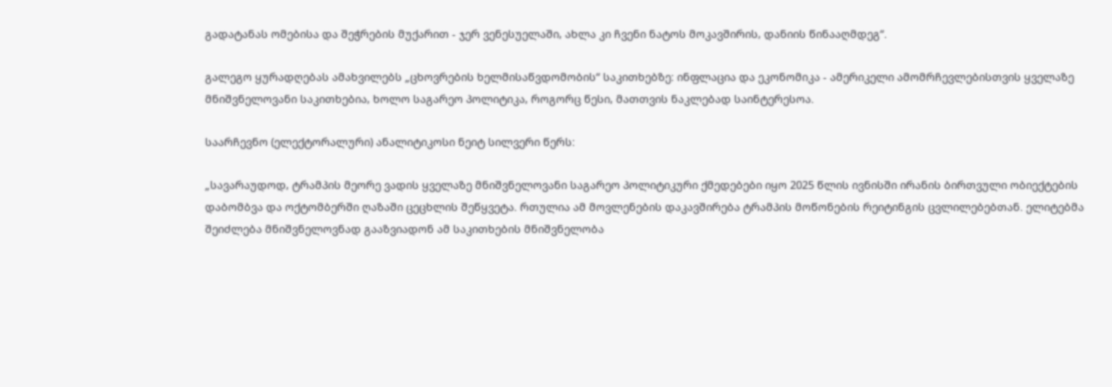გადატანას ომებისა და შეჭრების მუქარით - ჯერ ვენესუელაში, ახლა კი ჩვენი ნატოს მოკავშირის, დანიის წინააღმდეგ“.

გალეგო ყურადღებას ამახვილებს „ცხოვრების ხელმისაწვდომობის“ საკითხებზე: ინფლაცია და ეკონომიკა - ამერიკელი ამომრჩევლებისთვის ყველაზე მნიშვნელოვანი საკითხებია, ხოლო საგარეო პოლიტიკა, როგორც წესი, მათთვის ნაკლებად საინტერესოა.

საარჩევნო (ელექტორალური) ანალიტიკოსი ნეიტ სილვერი წერს:

„სავარაუდოდ, ტრამპის მეორე ვადის ყველაზე მნიშვნელოვანი საგარეო პოლიტიკური ქმედებები იყო 2025 წლის ივნისში ირანის ბირთვული ობიექტების დაბომბვა და ოქტომბერში ღაზაში ცეცხლის შეწყვეტა. რთულია ამ მოვლენების დაკავშირება ტრამპის მოწონების რეიტინგის ცვლილებებთან. ელიტებმა შეიძლება მნიშვნელოვნად გააზვიადონ ამ საკითხების მნიშვნელობა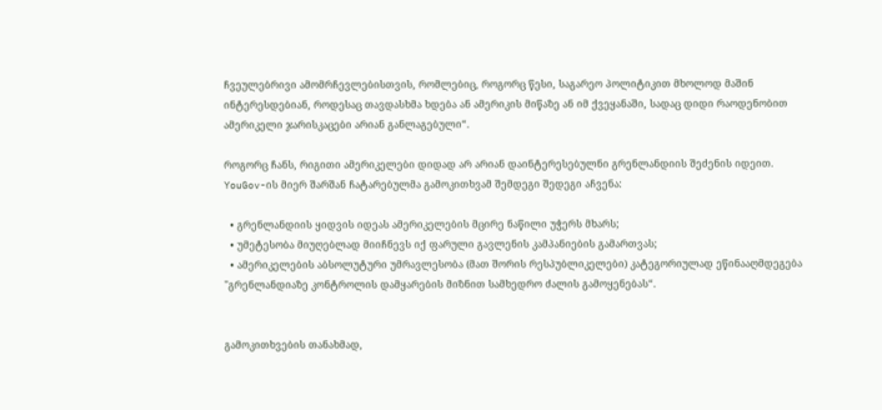ჩვეულებრივი ამომრჩევლებისთვის, რომლებიც, როგორც წესი, საგარეო პოლიტიკით მხოლოდ მაშინ ინტერესდებიან, როდესაც თავდასხმა ხდება ან ამერიკის მიწაზე ან იმ ქვეყანაში, სადაც დიდი რაოდენობით ამერიკელი ჯარისკაცები არიან განლაგებული“.

როგორც ჩანს, რიგითი ამერიკელები დიდად არ არიან დაინტერესებულნი გრენლანდიის შეძენის იდეით. YouGov-ის მიერ შარშან ჩატარებულმა გამოკითხვამ შემდეგი შედეგი აჩვენა:

  • გრენლანდიის ყიდვის იდეას ამერიკელების მცირე ნაწილი უჭერს მხარს;
  • უმეტესობა მიუღებლად მიიჩნევს იქ ფარული გავლენის კამპანიების გამართვას;
  • ამერიკელების აბსოლუტური უმრავლესობა (მათ შორის რესპუბლიკელები) კატეგორიულად ეწინააღმდეგება "გრენლანდიაზე კონტროლის დამყარების მიზნით სამხედრო ძალის გამოყენებას“.


გამოკითხვების თანახმად,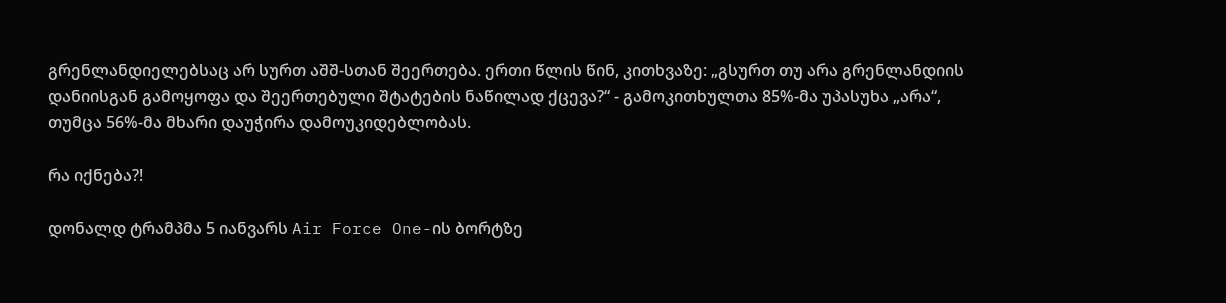გრენლანდიელებსაც არ სურთ აშშ-სთან შეერთება. ერთი წლის წინ, კითხვაზე: „გსურთ თუ არა გრენლანდიის დანიისგან გამოყოფა და შეერთებული შტატების ნაწილად ქცევა?“ - გამოკითხულთა 85%-მა უპასუხა „არა“, თუმცა 56%-მა მხარი დაუჭირა დამოუკიდებლობას.

რა იქნება?!

დონალდ ტრამპმა 5 იანვარს Air Force One-ის ბორტზე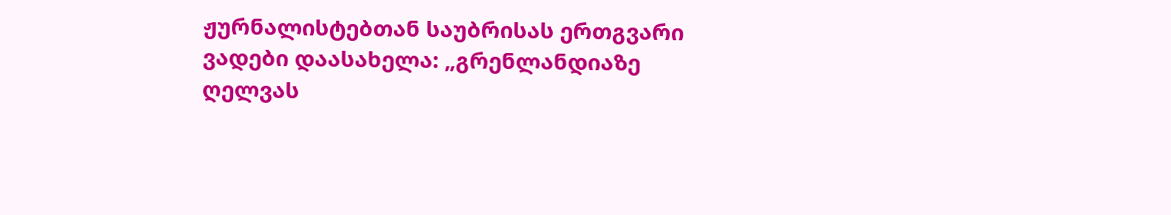ჟურნალისტებთან საუბრისას ერთგვარი ვადები დაასახელა: „გრენლანდიაზე ღელვას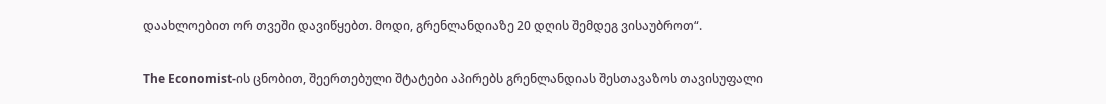დაახლოებით ორ თვეში დავიწყებთ. მოდი, გრენლანდიაზე 20 დღის შემდეგ ვისაუბროთ“.

The Economist-ის ცნობით, შეერთებული შტატები აპირებს გრენლანდიას შესთავაზოს თავისუფალი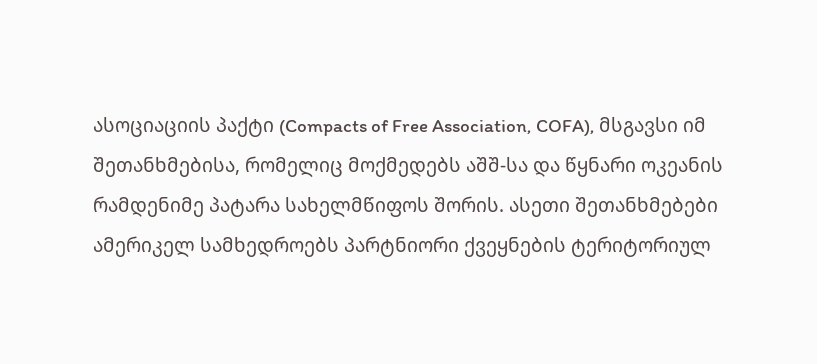ასოციაციის პაქტი (Compacts of Free Association, COFA), მსგავსი იმ შეთანხმებისა, რომელიც მოქმედებს აშშ-სა და წყნარი ოკეანის რამდენიმე პატარა სახელმწიფოს შორის. ასეთი შეთანხმებები ამერიკელ სამხედროებს პარტნიორი ქვეყნების ტერიტორიულ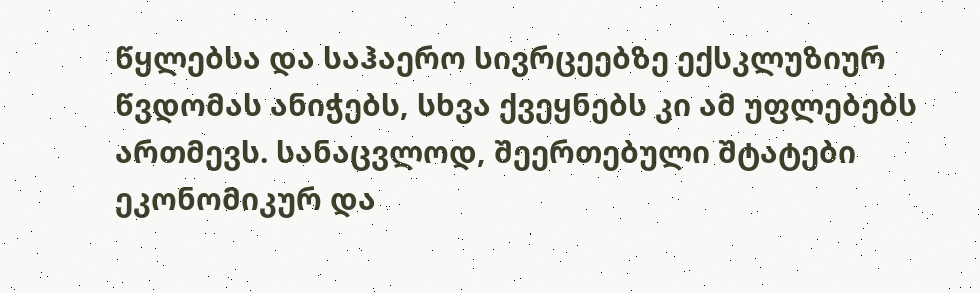წყლებსა და საჰაერო სივრცეებზე ექსკლუზიურ წვდომას ანიჭებს, სხვა ქვეყნებს კი ამ უფლებებს ართმევს. სანაცვლოდ, შეერთებული შტატები ეკონომიკურ და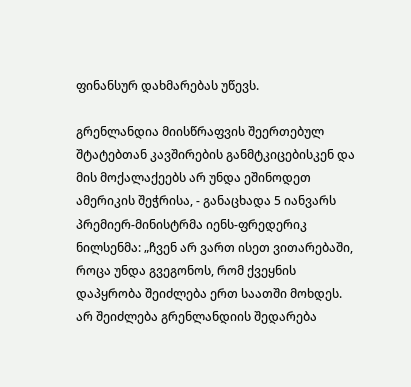ფინანსურ დახმარებას უწევს.

გრენლანდია მიისწრაფვის შეერთებულ შტატებთან კავშირების განმტკიცებისკენ და მის მოქალაქეებს არ უნდა ეშინოდეთ ამერიკის შეჭრისა, - განაცხადა 5 იანვარს პრემიერ-მინისტრმა იენს-ფრედერიკ ნილსენმა: „ჩვენ არ ვართ ისეთ ვითარებაში, როცა უნდა გვეგონოს, რომ ქვეყნის დაპყრობა შეიძლება ერთ საათში მოხდეს. არ შეიძლება გრენლანდიის შედარება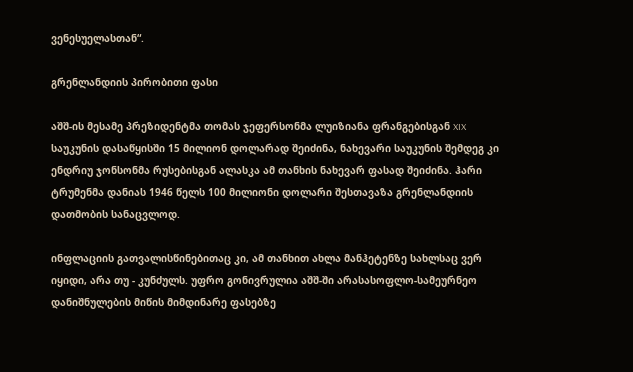ვენესუელასთან“.

გრენლანდიის პირობითი ფასი

აშშ-ის მესამე პრეზიდენტმა თომას ჯეფერსონმა ლუიზიანა ფრანგებისგან XIX საუკუნის დასაწყისში 15 მილიონ დოლარად შეიძინა, ნახევარი საუკუნის შემდეგ კი ენდრიუ ჯონსონმა რუსებისგან ალასკა ამ თანხის ნახევარ ფასად შეიძინა. ჰარი ტრუმენმა დანიას 1946 წელს 100 მილიონი დოლარი შესთავაზა გრენლანდიის დათმობის სანაცვლოდ.

ინფლაციის გათვალისწინებითაც კი, ამ თანხით ახლა მანჰეტენზე სახლსაც ვერ იყიდი, არა თუ - კუნძულს. უფრო გონივრულია აშშ-ში არასასოფლო-სამეურნეო დანიშნულების მიწის მიმდინარე ფასებზე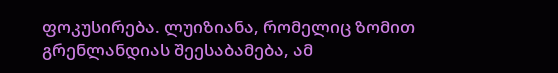ფოკუსირება. ლუიზიანა, რომელიც ზომით გრენლანდიას შეესაბამება, ამ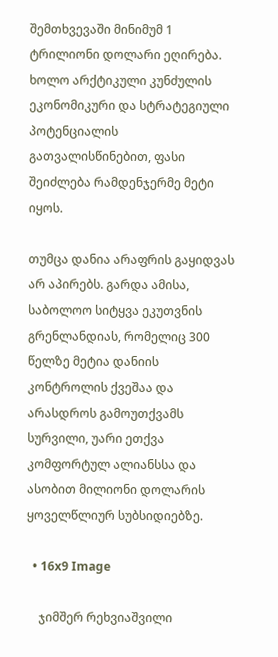შემთხვევაში მინიმუმ 1 ტრილიონი დოლარი ეღირება. ხოლო არქტიკული კუნძულის ეკონომიკური და სტრატეგიული პოტენციალის გათვალისწინებით, ფასი შეიძლება რამდენჯერმე მეტი იყოს.

თუმცა დანია არაფრის გაყიდვას არ აპირებს. გარდა ამისა, საბოლოო სიტყვა ეკუთვნის გრენლანდიას, რომელიც 300 წელზე მეტია დანიის კონტროლის ქვეშაა და არასდროს გამოუთქვამს სურვილი, უარი ეთქვა კომფორტულ ალიანსსა და ასობით მილიონი დოლარის ყოველწლიურ სუბსიდიებზე.

  • 16x9 Image

    ჯიმშერ რეხვიაშვილი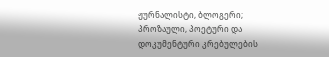ჟურნალისტი, ბლოგერი; პროზაული, პოეტური და დოკუმენტური კრებულების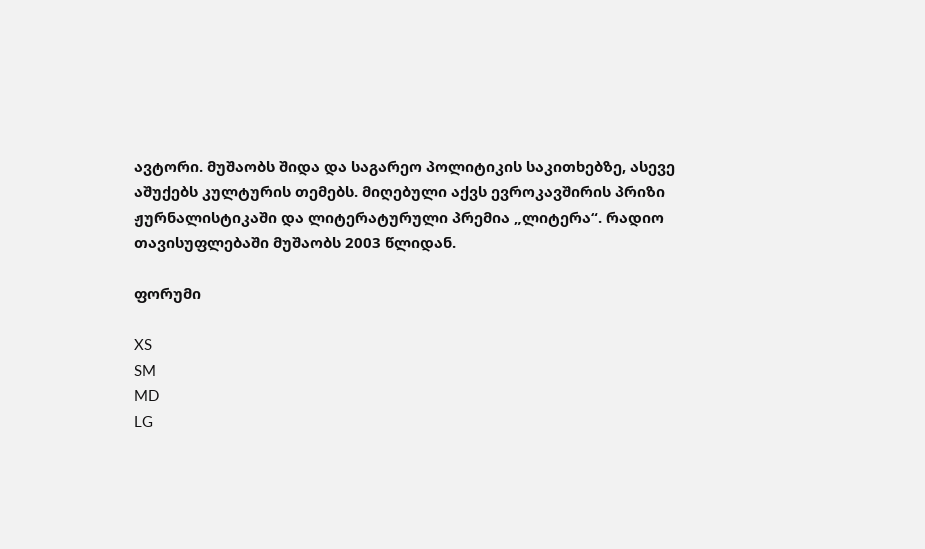ავტორი. მუშაობს შიდა და საგარეო პოლიტიკის საკითხებზე, ასევე აშუქებს კულტურის თემებს. მიღებული აქვს ევროკავშირის პრიზი ჟურნალისტიკაში და ლიტერატურული პრემია „ლიტერა“. რადიო თავისუფლებაში მუშაობს 2003 წლიდან.

ფორუმი

XS
SM
MD
LG